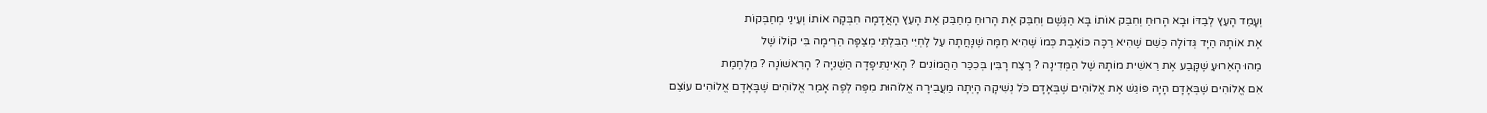וְעָמַד הָעֵץ לְבַדּוֹ וּבָא הָרוּחַ וְחִבֵּק אוֹתוֹ בָּא הַגֶּשֶׁם וְחִבֵּק אֶת הָרוּחַ מְחַבֵּק אֶת הָעֵץ הָאֲדָמָה חִבְּקָה אוֹתוֹ וְעֵינַי מְחַבְּקוֹת
אֶת אוֹתָהּ הַיָּד גְּדוֹלָה כְּשֵׁם שֶׁהִיא רַכָּה כּוֹאֶבֶת כְּמוֹ שֶׁהִיא חַמָּה שֶׁנָּחֲתָה עַל לֶחְיִּי הַבִּלְתִּי מְצַפָּה הֵרִימָה בִּי קוֹלוֹ שֶׁל
מַהוּ הָאֵרוּעַ שֶׁקָּבַע אֶת רֵאשִׁית מוֹתָהּ שֶׁל הַמְּדִינָה ? רֶצַח רָבִּין בְּכִכַּר הַהֲמוֹנִים ? הָאִינְתִּיפָדָה הַשְּׁנִיָּה ? הָרִאשׁוֹנָה ? מִלְחֶמֶת
אִם אֱלוֹהִים שֶׁבְּאָדָם הָיָה פּוֹגֵשׁ אֶת אֱלוֹהִים שֶׁבְּאָדָם כֹּל נְשִׁיקָה הָיְתָה מַעֲבִירָה אֱלוֹהוּת מִפֶּה לְפֶה אָמַר אֱלוֹהִים שֶׁבָּאָדָם אֱלוֹהִים עוֹצֵם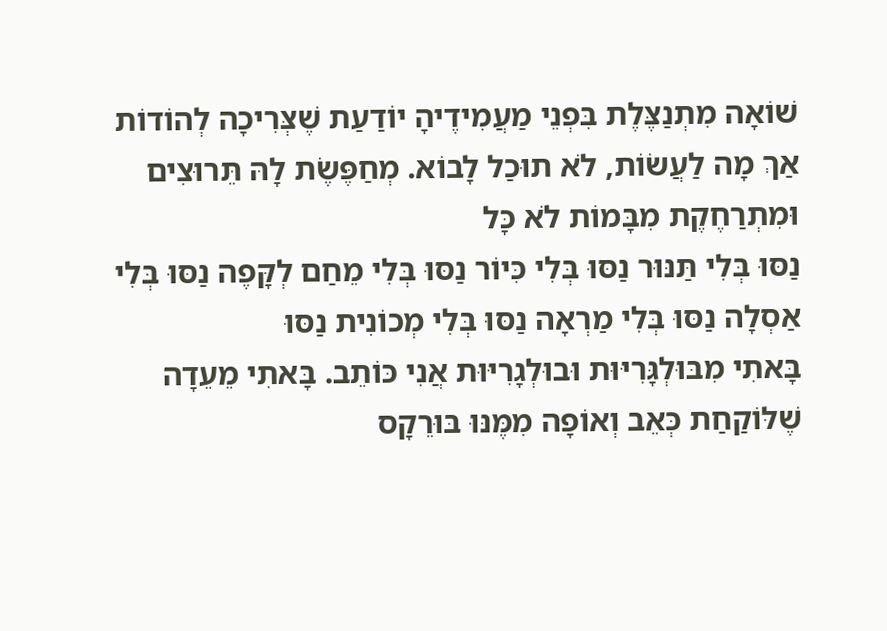שׁוֹאָה מִתְנַצֶּלֶת בִּפְנֵי מַעֲמִידֶיהָ יוֹדַעַת שֶׁצְּרִיכָה לְהוֹדוֹת אַךְ מָה לַעֲשׂוֹת, לֹא תוּכַל לָבוֹא. מְחַפֶּשֶׂת לָהּ תֵּרוּצִים וּמִתְרַחֶקֶת מִבָּמוֹת לֹא כָּל
נַסּוּ בְּלִי תַּנּוּר נַסּוּ בְּלִי כִּיוֹר נַסּוּ בְּלִי מֵחַם לְקָּפֶה נַסּוּ בְּלִי אַסְלָה נַסּוּ בְּלִי מַרְאָה נַסּוּ בְּלִי מְכוֹנִית נַסּוּ
בָּאתִי מִבּוּלְגָּרִיּוּת וּבוּלְגָרִיּוּת אֲנִי כּוֹתֵב. בָּאתִי מֵעֵדָה שֶׁלּוֹקַחַת כְּאֵב וְאוֹפָה מִמֶּנּוּ בּוּרֵקָס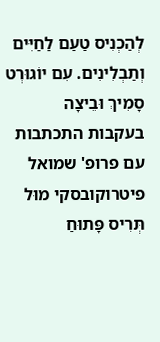לְהַכְנִיס טַעַם לַחַיִּים וְתַבְלִינִים. עִם יוֹגוּרְט סָמִיךְ וּבֵיצָה
בעקבות התכתבות עם פרופ' שמואל פיטרוקובסקי מוּל תְּרִיס פָּתוּחַ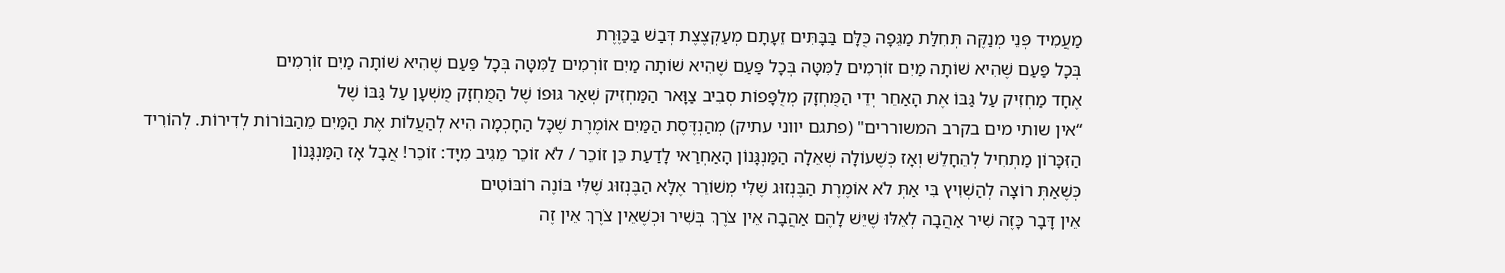מַעֲמִיד פְּנֵי מְנַקֶּה תְּחִלַּת מַגֵּפָה כֻּלָּם בַּבָּתִּים זֵעָתָם מְעַקְצֶצֶת דְּבַשׁ בַּכַּוֶּרֶת
בְּכָל פַּעַם שֶׁהִיא שׁוֹתָה מַיִם זוֹרְמִים לַמִּטָּה בְּכָל פַּעַם שֶׁהִיא שׁוֹתָה מַיִם זוֹרְמִים לַמִּטָּה בְּכָל פַּעַם שֶׁהִיא שׁוֹתָה מַיִם זוֹרְמִים
אֶחָד מַחְזִיק עַל גַּבּוֹ אֶת הָאַחֵר יְדֵי הַמֻּחְזָק מְלֻפָּפוֹת סְבִיב צַוָּאר הַמַּחְזִיק שְׁאַר גּוּפוֹ שֶׁל הַמֻּחְזָק מֻשְׁעָן עַל גַּבּוֹ שֶׁל
“אין שותי מים בקרב המשוררים" (פתגם יווני עתיק) מְהַנְדֶּסֶת הַמַּיִם אוֹמֶרֶת שֶׁכָּל הַחָכְמָה הִיא לְהַעֲלוֹת אֶת הַמַּיִם מֵהַבּוֹרוֹת לְדִירוֹת. לְהוֹרִיד
הַזִּכָּרוֹן מַתְחִיל לְהֵחָלֵשׁ וְאָז כְּשֶׁעוֹלָה שְׁאֵלָה הַמַּנְגָּנוֹן הָאַחְרַאי לָדַעַת כֵּן זוֹכֵר / לֹא זוֹכֵר מֵגִיב מִיָּד: זוֹכֵר! אֲבָל אָז הַמַּנְגָּנוֹן
כְּשֶׁאַתְּ רוֹצָה לְהַשְׁוִיץ בִּי אַתְּ לֹא אוֹמֶרֶת הַבֶּנְזוּג שֶׁלִּי מְשׁוֹרֵר אֶלָּא הַבֶּנְזוּג שֶׁלִּי בּוֹנֶה רוֹבּוֹטִים
אֵין דָּבָר כָּזֶה שִׁיר אַהֲבָה לְאֵלּוּ שֶׁיֵּשׁ לָהֶם אַהֲבָה אֵין צֹרֶךְ בְּשִׁיר וּכְשֶׁאֵין צֹרֶךְ אֵין זֶה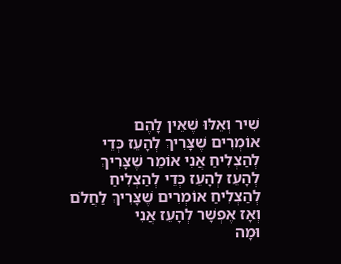שִׁיר וְאֵלּוּ שֶׁאֵין לָהֶם
אוֹמְרִים שֶׁצָּרִיךְ לְהָעֵז כְּדֵי לְהַצְלִיחַ אֲנִי אוֹמֵר שֶׁצָּרִיךְ לְהָעֵז לְהָעֵז כְּדֵי לְהַצְלִיחַ לְהַצְלִיחַ אוֹמְרִים שֶׁצָּרִיךְ לַחֲלֹם וְאָז אֶפְשָׁר לְהָעֵז אֲנִי
וּמָה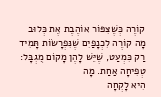קוֹרֶה כְּשֶׁצִּפּוֹר אוֹהֶבֶת אֶת כְּלוּב מָה קוֹרֶה לִכְנָפַיִם שֶׁנִּפְרָשׂוֹת תָּמִיד רַק כִּמְעַט, שֶׁיֵּשׁ לָהֶן מָקוֹם מֻגְבָּל: טְפִיחָה אַחַת. מָה
הִיא לָקְחָה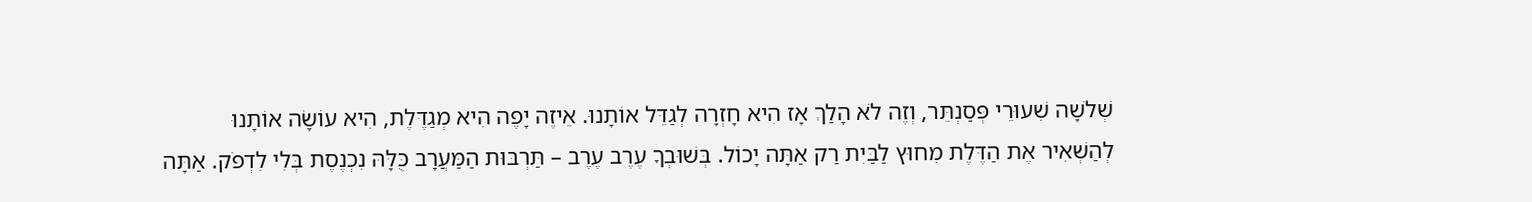שְׁלֹשָה שִׁעוּרֵי פְּסַנְתֵּר, וְזֶה לֹא הָלַךְ אָז הִיא חָזְרָה לְגַדֵּל אוֹתָנוּ. אֵיזֶה יָפֶה הִיא מְגַדֶּלֶת, הִיא עוֹשָׂה אוֹתָנוּ
לְהַשְׁאִיר אֶת הַדֶּלֶת מִחוּץ לַבַּיִת רַק אַתָּה יָכוֹל. בְּשׁוּבְךָ עֶרֶב עֶרֶב – תַּרְבּוּת הַמַּעֲרָב כֻּלָּהּ נִכְנֶסֶת בְּלִי לִדְפֹק. אַתָּה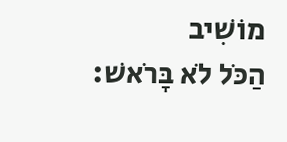מוֹשִׁיב
הַכֹּל לֹא בָּרֹאשׁ: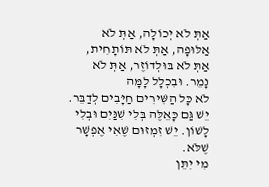אַתְּ לֹא יְכוֹלָה, אַתְּ לֹא אַלּוּפָה, אַתְּ לֹא תּוֹתָחִית, אַתְּ לֹא בּוּלְדוֹזֶר, אַתְּ לֹא נָמֵר. וּבִכְלָל לָמָּה
לֹא כָּל הַשִּׁירִים חַיָּבִים לְדַבֵּר. יֵשׁ גַּם כָּאֵלֶּה בְּלִי שִׁנַּיִם וּבְלִי לָשׁוֹן. יֵשׁ זִמְזוּם שֶׁאִי אֶפְשָׁר שֶׁלֹּא.
מִי יִתֵּן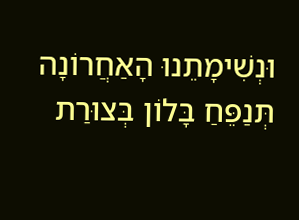וּנְשִׁימָתֵנוּ הָאַחֲרוֹנָה תְּנַפֵּחַ בָּלוֹן בְּצוּרַת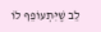לֵב שֶׁיִּתְעוֹפֵף לוֹ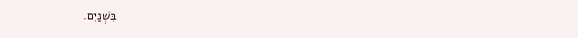בִּשְׁנַיִם.